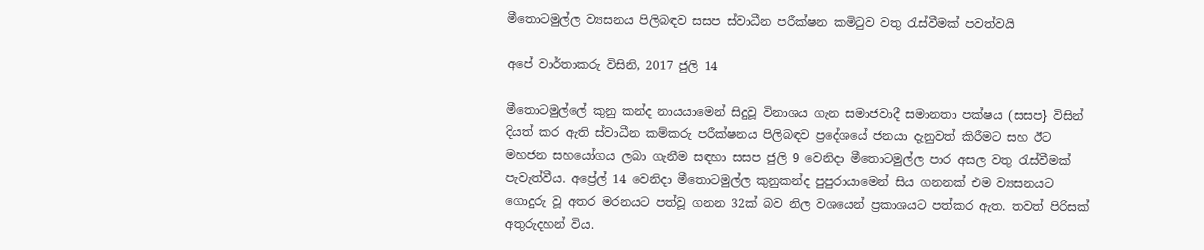මීතොටමුල්ල ව්‍යසනය පිලිබඳව සසප ස්වාධීන පරීක්ෂන කමිටුව වතු රැස්වීමක් පවත්වයි

අපේ වාර්තාකරු විසිනි, 2017 ජුලි 14

මීතොටමුල්ලේ කුනු කන්ද නායයාමෙන් සිදුවූ විනාශය ගැන සමාජවාදී සමානතා පක්ෂය (සසප} විසින් දියත් කර ඇති ස්වාධීන කම්කරු පරීක්ෂනය පිලිබඳව ප්‍රදේශයේ ජනයා දැනුවත් කිරීමට සහ ඊට මහජන සහයෝගය ලබා ගැනීම සඳහා සසප ජුලි 9 වෙනිදා මීතොටමුල්ල පාර අසල වතු රැස්වීමක් පැවැත්වීය. අප්‍රේල් 14 වෙනිදා මීතොටමුල්ල කුනුකන්ද පුපුරායාමෙන් සිය ගනනක් එම ව්‍යසනයට ගොදුරු වූ අතර මරනයට පත්වූ ගනන 32ක් බව නිල වශයෙන් ප්‍රකාශයට පත්කර ඇත. තවත් පිරිසක් අතුරුදහන් විය.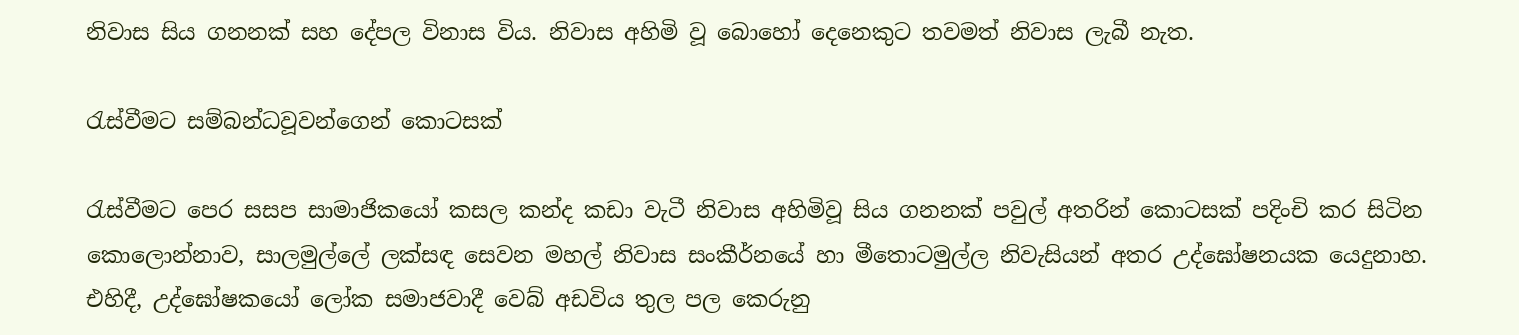නිවාස සිය ගනනක් සහ දේපල විනාස විය. නිවාස අහිමි වූ බොහෝ දෙනෙකුට තවමත් නිවාස ලැබී නැත.

රැස්වීමට සම්බන්ධවූවන්ගෙන් කොටසක්

රැස්වීමට පෙර සසප සාමාජිකයෝ කසල කන්ද කඩා වැටී නිවාස අහිමිවූ සිය ගනනක් පවුල් අතරින් කොටසක් පදිංචි කර සිටින කොලොන්නාව, සාලමුල්ලේ ලක්සඳ සෙවන මහල් නිවාස සංකීර්නයේ හා මීතොටමුල්ල නිවැසියන් අතර උද්ඝෝෂනයක යෙදුනාහ. එහිදී, උද්ඝෝෂකයෝ ලෝක සමාජවාදී වෙබ් අඩවිය තුල පල කෙරුනු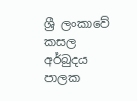ශ්‍රී ලංකාවේ කසල අර්බුදය පාලක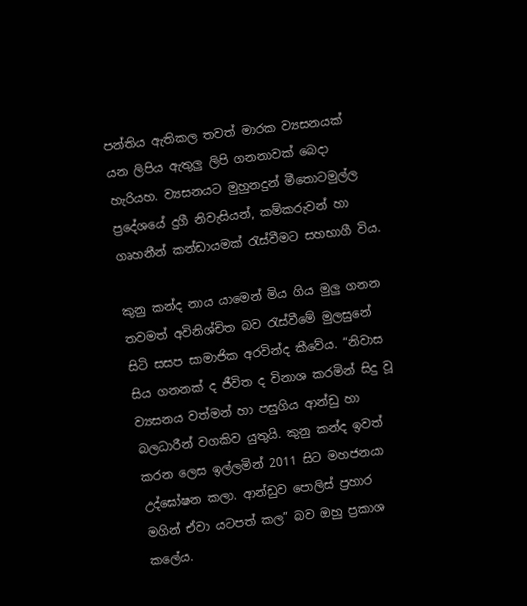පන්තිය ඇතිකල තවත් මාරක ව්‍යසනයක් යන ලිපිය ඇතුලු ලිපි ගනනාවක් බෙදා හැරියහ. ව්‍යසනයට මුහුනදුන් මීතොටමුල්ල ප්‍රදේශයේ දුගී නිවැසියන්, කම්කරුවන් හා ගෘහනීන් කන්ඩායමක් රැස්වීමට සහභාගී විය.

කුනු කන්ද නාය යාමෙන් මිය ගිය මුලු ගනන තවමත් අවිනිශ්චිත බව රැස්වීමේ මුලසුනේ සිටි සසප සාමාජික අරවින්ද කීවේය. “නිවාස සිය ගනනක් ද ජීවිත ද විනාශ කරමින් සිදු වූ ව්‍යසනය වත්මන් හා පසුගිය ආන්ඩු හා බලධාරීන් වගකිව යුතුයි. කුනු කන්ද ඉවත් කරන ලෙස ඉල්ලමින් 2011 සිට මහජනයා උද්ඝෝෂන කලා. ආන්ඩුව පොලිස් ප්‍රහාර මගින් ඒවා යටපත් කල” බව ඔහු ප්‍රකාශ කලේය.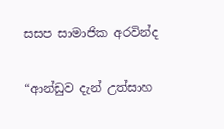සසප සාමාජික අරවින්ද

“ආන්ඩුව දැන් උත්සාහ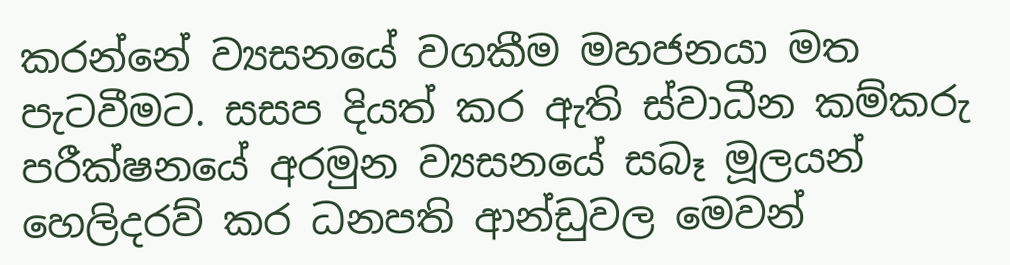කරන්නේ ව්‍යසනයේ වගකීම මහජනයා මත පැටවීමට. සසප දියත් කර ඇති ස්වාධීන කම්කරු පරීක්ෂනයේ අරමුන ව්‍යසනයේ සබෑ මූලයන් හෙලිදරව් කර ධනපති ආන්ඩුවල මෙවන්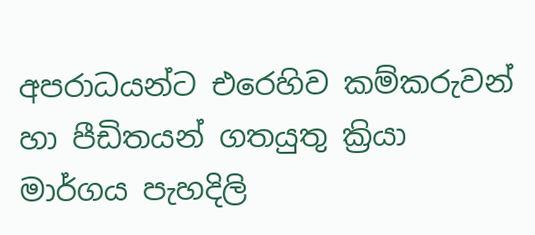අපරාධයන්ට එරෙහිව කම්කරුවන් හා පීඩිතයන් ගතයුතු ක්‍රියා මාර්ගය පැහදිලි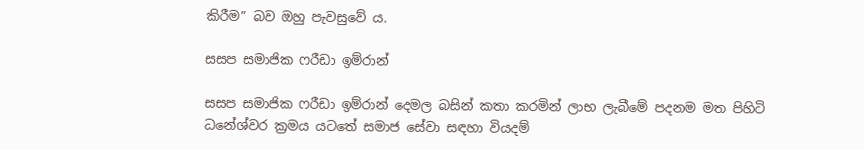කිරීම” බව ඔහු පැවසුවේ ය.

සසප සමාජික ෆරීඩා ඉම්රාන්

සසප සමාජික ෆරීඩා ඉම්රාන් දෙමල බසින් කතා කරමින් ලාභ ලැබීමේ පදනම මත පිහිටි ධනේශ්වර ක්‍රමය යටතේ සමාජ සේවා සඳහා වියදම්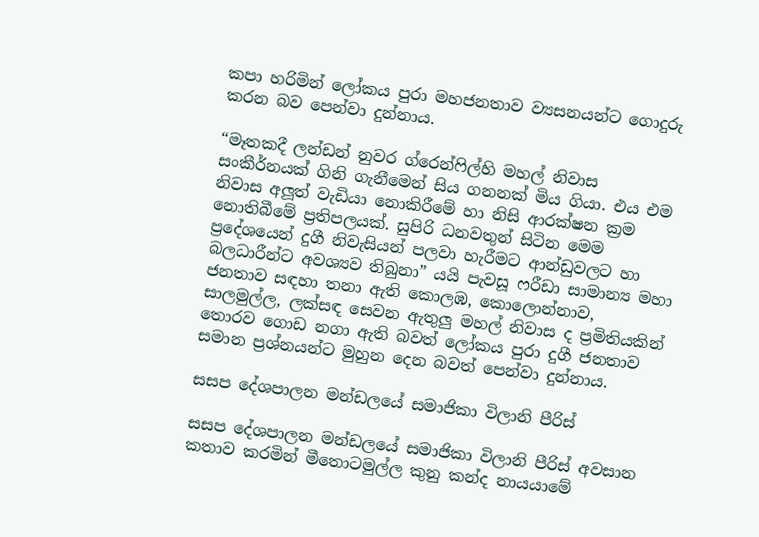කපා හරිමින් ලෝකය පුරා මහජනතාව ව්‍යසනයන්ට ගොදුරු කරන බව පෙන්වා දුන්නාය.

“මෑතකදී ලන්ඩන් නුවර ග්රෙන්ෆිල්හි මහල් නිවාස සංකීර්නයක් ගිනි ගැනීමෙන් සිය ගනනක් මිය ගියා. එය එම නිවාස අලූත් වැඩියා නොකිරීමේ හා නිසි ආරක්ෂන ක්‍රම නොතිබීමේ ප්‍රතිපලයක්. සුපිරි ධනවතුන් සිටින මෙම ප්‍රදේශයෙන් දුගී නිවැසියන් පලවා හැරීමට ආන්ඩුවලට හා බලධාරීන්ට අවශ්‍යව තිබුනා” යයි පැවසූ ෆරීඩා සාමාන්‍ය මහා ජනතාව සඳහා තනා ඇති කොලඹ, කොලොන්නාව, සාලමුල්ල, ලක්සඳ සෙවන ඇතුලු මහල් නිවාස ද ප්‍රමිතියකින් තොරව ගොඩ නගා ඇති බවත් ලෝකය පුරා දුගී ජනතාව සමාන ප්‍රශ්නයන්ට මුහුන දෙන බවත් පෙන්වා දුන්නාය.

සසප දේශපාලන මන්ඩලයේ සමාජිකා විලානි පීරිස්

සසප දේශපාලන මන්ඩලයේ සමාජිකා විලානි පීරිස් අවසාන කතාව කරමින් මීතොටමුල්ල කුනු කන්ද නායයාමේ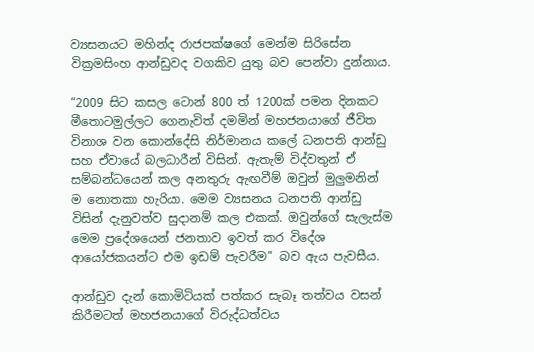ව්‍යසනයට මහින්ද රාජපක්ෂගේ මෙන්ම සිරිසේන වික්‍රමසිංහ ආන්ඩුවද වගකිව යුතු බව පෙන්වා දුන්නාය.

“2009 සිට කසල ටොන් 800 ත් 1200ක් පමන දිනකට මීතොටමුල්ලට ගෙනැවිත් දමමින් මහජනයාගේ ජීවිත විනාශ වන කොන්දේසි නිර්මානය කලේ ධනපති ආන්ඩු සහ ඒවායේ බලධාරීන් විසින්. ඇතැම් විද්වතුන් ඒ සම්බන්ධයෙන් කල අනතුරු ඇඟවීම් ඔවුන් මුලුමනින් ම නොතකා හැරියා. මෙම ව්‍යසනය ධනපති ආන්ඩු විසින් දැනුවත්ව සුදානම් කල එකක්. ඔවුන්ගේ සැලැස්ම මෙම ප්‍රදේශයෙන් ජනතාව ඉවත් කර විදේශ ආයෝජකයන්ට එම ඉඩම් පැවරීම” බව ඇය පැවසීය.

ආන්ඩුව දැන් කොමිටියක් පත්කර සැබෑ තත්වය වසන් කිරීමටත් මහජනයාගේ විරුද්ධත්වය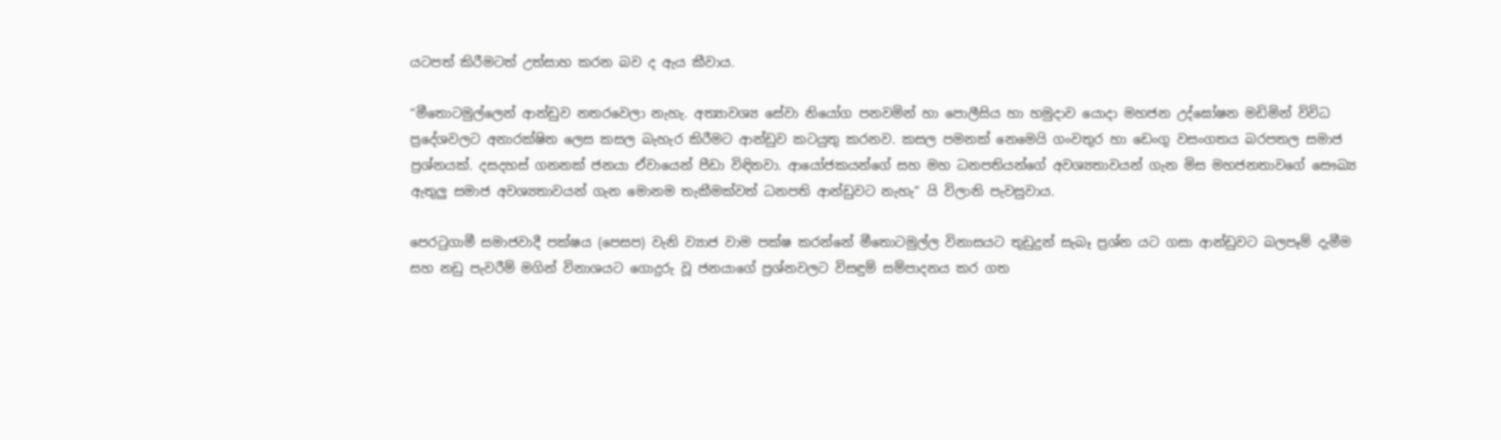යටපත් කිරීමටත් උත්සාහ කරන බව ද ඇය කීවාය.

“මීතොටමුල්ලෙන් ආන්ඩුව නතරවෙලා නැහැ. අත්‍යාවශ්‍ය සේවා නියෝග පනවමින් හා පොලීසිය හා හමුදාව යොදා මහජන උද්ඝෝෂන මඩිමින් විවිධ ප්‍රදේශවලට අනාරක්ෂිත ලෙස කසල බැහැර කිරීමට ආන්ඩුව කටයුතු කරනව. කසල පමනක් නෙමෙයි ගංවතුර හා ඩෙංගු වසංගතය බරපතල සමාජ ප්‍රශ්නයක්. දසදහස් ගනනක් ජනයා ඒවායෙන් පීඩා විඳිනවා. ආයෝජකයන්ගේ සහ මහ ධනපතියන්ගේ අවශ්‍යතාවයන් ගැන මිස මහජනතාවගේ සෞඛ්‍ය ඇතුලු සමාජ අවශ්‍යතාවයන් ගැන මොනම තැකීමක්වත් ධනපති ආන්ඩුවට නැහැ” යි විලානි පැවසුවාය.

පෙරටුගාමී සමාජවාදී පක්ෂය (පෙසප) වැනි ව්‍යාජ වාම පක්ෂ කරන්නේ මීතොටමුල්ල විනාසයට තුඩුදුන් සැබෑ ප්‍රශ්න යට ගසා ආන්ඩුවට බලපෑම් දැමීම සහ නඩු පැවරීම් මගින් විනාශයට ගොදුරු වූ ජනයාගේ ප්‍රශ්නවලට විසඳුම් සම්පාදනය කර ගත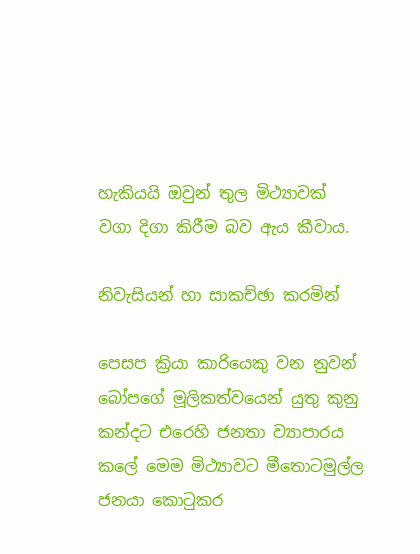හැකියයි ඔවුන් තුල මිථ්‍යාවක් වගා දිගා කිරීම බව ඇය කීවාය.

නිවැසියන් හා සාකච්ඡා කරමින්

පෙසප ක්‍රියා කාරියෙකු වන නුවන් බෝපගේ මූලිකත්වයෙන් යුතු කුනු කන්දට එරෙහි ජනතා ව්‍යාපාරය කලේ මෙම මිථ්‍යාවට මීතොටමුල්ල ජනයා කොටුකර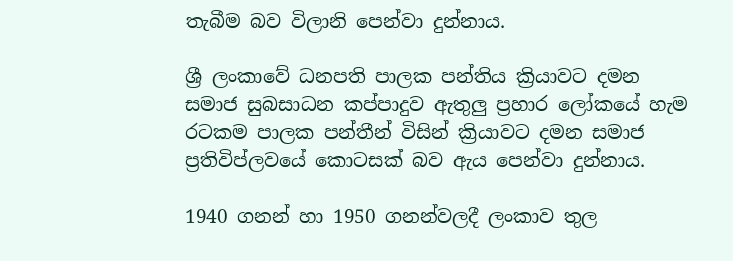තැබීම බව විලානි පෙන්වා දුන්නාය.

ශ්‍රී ලංකාවේ ධනපති පාලක පන්තිය ක්‍රියාවට දමන සමාජ සුබසාධන කප්පාදුව ඇතුලු ප්‍රහාර ලෝකයේ හැම රටකම පාලක පන්තීන් විසින් ක්‍රියාවට දමන සමාජ ප්‍රතිවිප්ලවයේ කොටසක් බව ඇය පෙන්වා දුන්නාය.

1940 ගනන් හා 1950 ගනන්වලදී ලංකාව තුල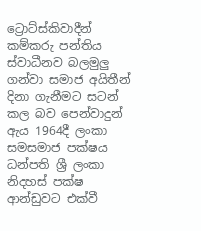ට්‍රොට්ස්කිවාදීන් කම්කරු පන්තිය ස්වාධීනව බලමුලු ගන්වා සමාජ අයිතීන් දිනා ගැනීමට සටන් කල බව පෙන්වාදුන් ඇය 1964දී ලංකා සමසමාජ පක්ෂය ධන්පති ශ්‍රී ලංකා නිදහස් පක්ෂ ආන්ඩුවට එක්වී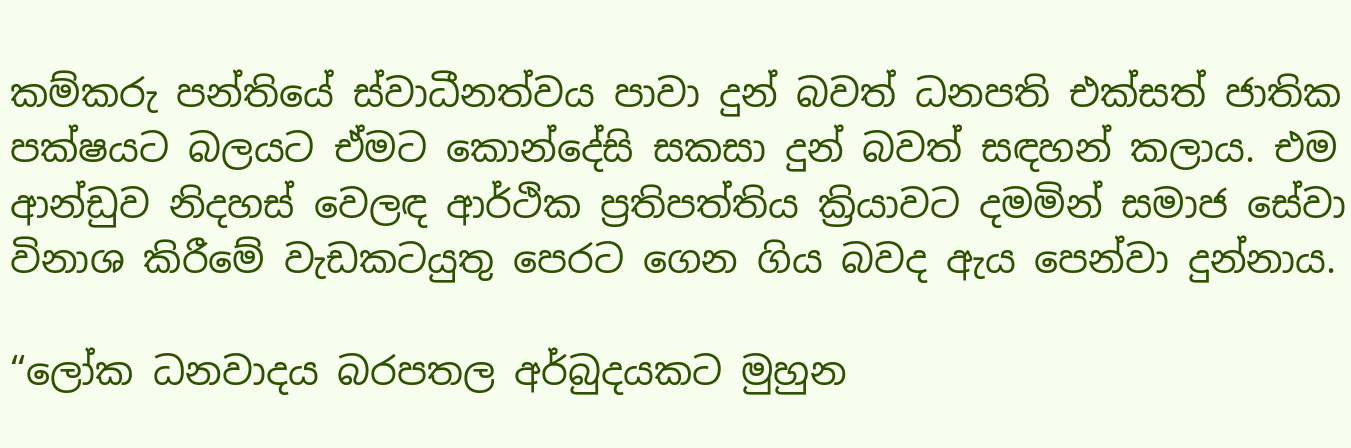කම්කරු පන්තියේ ස්වාධීනත්වය පාවා දුන් බවත් ධනපති එක්සත් ජාතික පක්ෂයට බලයට ඒමට කොන්දේසි සකසා දුන් බවත් සඳහන් කලාය. එම ආන්ඩුව නිදහස් වෙලඳ ආර්ථික ප්‍රතිපත්තිය ක්‍රියාවට දමමින් සමාජ සේවා විනාශ කිරීමේ වැඩකටයුතු පෙරට ගෙන ගිය බවද ඇය පෙන්වා දුන්නාය.

“ලෝක ධනවාදය බරපතල අර්බුදයකට මුහුන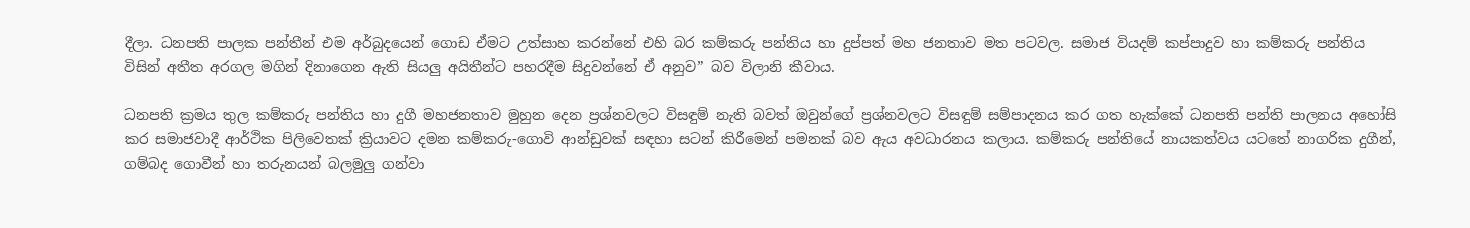දීලා. ධනපති පාලක පන්තීන් එම අර්බුදයෙන් ගොඩ ඒමට උත්සාහ කරන්නේ එහි බර කම්කරු පන්තිය හා දුප්පත් මහ ජනතාව මත පටවල. සමාජ වියදම් කප්පාදුව හා කම්කරු පන්තිය විසින් අතීත අරගල මගින් දිනාගෙන ඇති සියලු අයිතීන්ට පහරදීම සිදුවන්නේ ඒ අනුව” බව විලානි කීවාය.

ධනපති ක්‍රමය තුල කම්කරු පන්තිය හා දුගී මහජනතාව මුහුන දෙන ප්‍රශ්නවලට විසඳුම් නැති බවත් ඔවුන්ගේ ප්‍රශ්නවලට විසඳුම් සම්පාදනය කර ගත හැක්කේ ධනපති පන්ති පාලනය අහෝසි කර සමාජවාදී ආර්ථික පිලිවෙතක් ක්‍රියාවට දමන කම්කරු-ගොවි ආන්ඩුවක් සඳහා සටන් කිරීමෙන් පමනක් බව ඇය අවධාරනය කලාය. කම්කරු පන්තියේ නායකත්වය යටතේ නාගරික දුගීන්, ගම්බද ගොවීන් හා තරුනයන් බලමුලු ගන්වා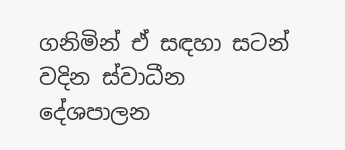ගනිමින් ඒ සඳහා සටන් වදින ස්වාධීන දේශපාලන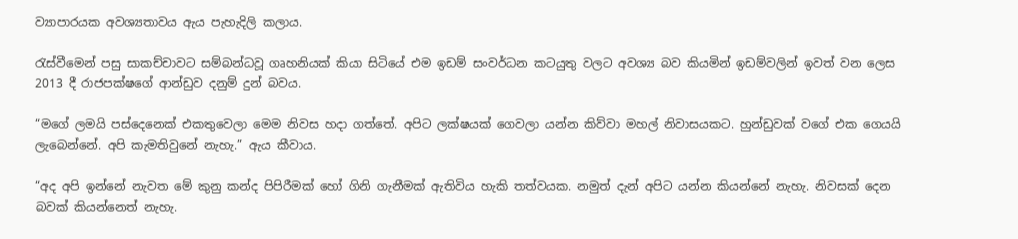ව්‍යාපාරයක අවශ්‍යතාවය ඇය පැහැදිලි කලාය.

රැස්වීමෙන් පසු සාකච්චාවට සම්බන්ධවූ ගෘහනියක් කියා සිටියේ එම ඉඩම් සංවර්ධන කටයුතු වලට අවශ්‍ය බව කියමින් ඉඩම්වලින් ඉවත් වන ලෙස 2013 දී රාජපක්ෂගේ ආන්ඩුව දනුම් දුන් බවය.

“මගේ ලමයි පස්දෙනෙක් එකතුවෙලා මෙම නිවස හදා ගත්තේ. අපිට ලක්ෂයක් ගෙවලා යන්න කිව්වා මහල් නිවාසයකට. හුන්ඩුවක් වගේ එක ගෙයයි ලැබෙන්නේ. අපි කැමතිවුනේ නැහැ.” ඇය කීවාය.

“අද අපි ඉන්නේ නැවත මේ කුනු කන්ද පිපිරීමක් හෝ ගිනි ගැනීමක් ඇතිවිය හැකි තත්වයක. නමුත් දැන් අපිට යන්න කියන්නේ නැහැ. නිවසක් දෙන බවක් කියන්නෙත් නැහැ.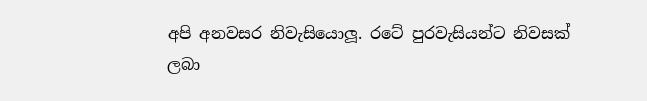අපි අනවසර නිවැසියොලූ. රටේ පුරවැසියන්ට නිවසක් ලබා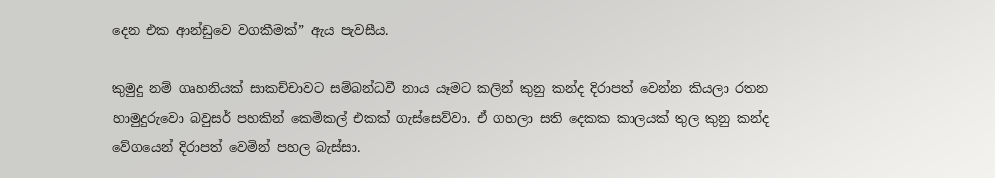දෙන එක ආන්ඩුවෙ වගකීමක්” ඇය පැවසීය.

කුමුදු නම් ගෘහනියක් සාකච්චාවට සම්බන්ධවී නාය යෑමට කලින් කුනු කන්ද දිරාපත් වෙන්න කියලා රතන හාමුදුරුවො බවුසර් පහකින් කෙමිකල් එකක් ගැස්සෙව්වා. ඒ ගහලා සති දෙකක කාලයක් තුල කුනු කන්ද වේගයෙන් දිරාපත් වෙමින් පහල බැස්සා.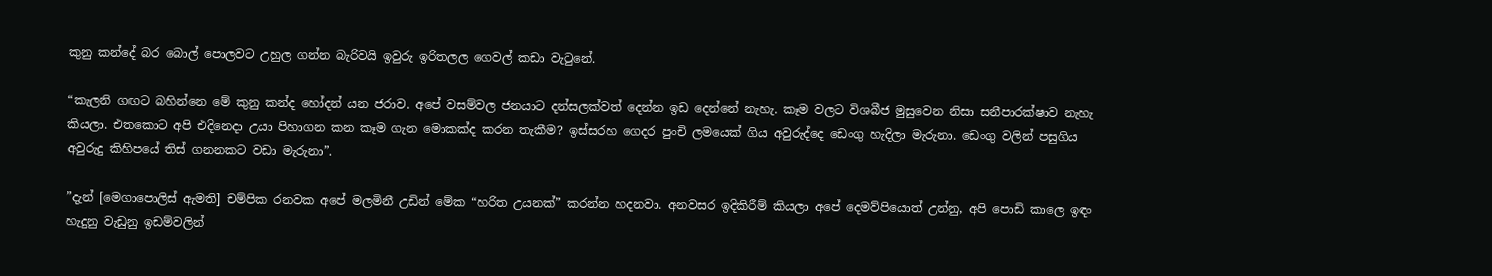කුනු කන්දේ බර බොල් පොලවට උහුල ගන්න බැරිවයි ඉවුරු ඉරිතලල ගෙවල් කඩා වැටුනේ.

“කැලනි ගඟට බහින්නෙ මේ කුනු කන්ද හෝදන් යන ජරාව. අපේ වසම්වල ජනයාට දන්සලක්වත් දෙන්න ඉඩ දෙන්නේ නැහැ. කෑම වලට විශබීජ මුසුවෙන නිසා සනීපාරක්ෂාව නැහැ කියලා. එතකොට අපි එදිනෙදා උයා පිහාගන කන කෑම ගැන මොකක්ද කරන තැකීම? ඉස්සරහ ගෙදර පුංචි ලමයෙක් ගිය අවුරුද්දෙ ඩෙංගු හැදිලා මැරුනා. ඩෙංගු වලින් පසුගිය අවුරුදු කිහිපයේ තිස් ගනනකට වඩා මැරුනා”.

”දැන් [මෙගාපොලිස් ඇමති] චම්පික රනවක අපේ මලමිනී උඩින් මේක “හරිත උයනක්” කරන්න හදනවා. අනවසර ඉදිකිරීම් කියලා අපේ දෙමව්පියොත් උන්නු, අපි පොඩි කාලෙ ඉඳං හැදුනු වැඩුනු ඉඩම්වලින්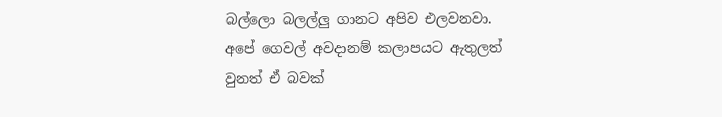බල්ලො බලල්ලු ගානට අපිව එලවනවා. අපේ ගෙවල් අවදානම් කලාපයට ඇතුලත් වුනත් ඒ බවක්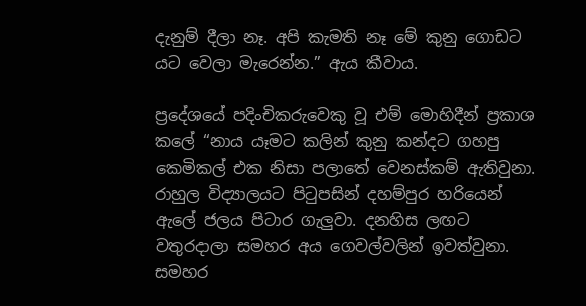දැනුම් දීලා නෑ. අපි කැමති නෑ මේ කුනු ගොඩට යට වෙලා මැරෙන්න.” ඇය කීවාය.

ප්‍රදේශයේ පදිංචිකරුවෙකු වූ එම් මොහිදීන් ප්‍රකාශ කලේ “නාය යෑමට කලින් කුනු කන්දට ගහපු කෙමිකල් එක නිසා පලාතේ වෙනස්කම් ඇතිවුනා. රාහුල විද්‍යාලයට පිටුපසින් දහම්පුර හරියෙන් ඇලේ ජලය පිටාර ගැලුවා. දනහිස ලඟට වතුරදාලා සමහර අය ගෙවල්වලින් ඉවත්වුනා. සමහර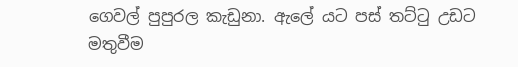ගෙවල් පුපුරල කැඩුනා. ඇලේ යට පස් තට්ටු උඩට මතුවීම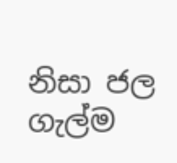නිසා ජල ගැල්ම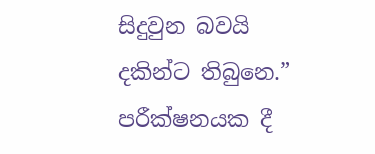සිදුවුන බවයි දකින්ට තිබුනෙ.” පරීක්ෂනයක දී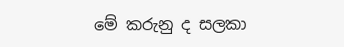මේ කරුනු ද සලකා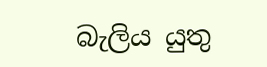බැලිය යුතු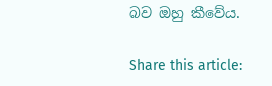බව ඔහු කීවේය.

Share this article: